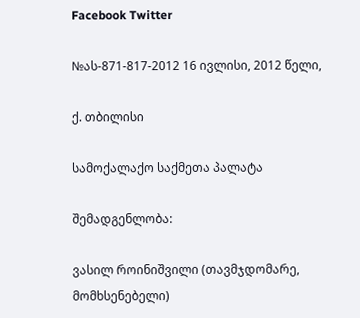Facebook Twitter

№ას-871-817-2012 16 ივლისი, 2012 წელი,

ქ. თბილისი

სამოქალაქო საქმეთა პალატა

შემადგენლობა:

ვასილ როინიშვილი (თავმჯდომარე, მომხსენებელი)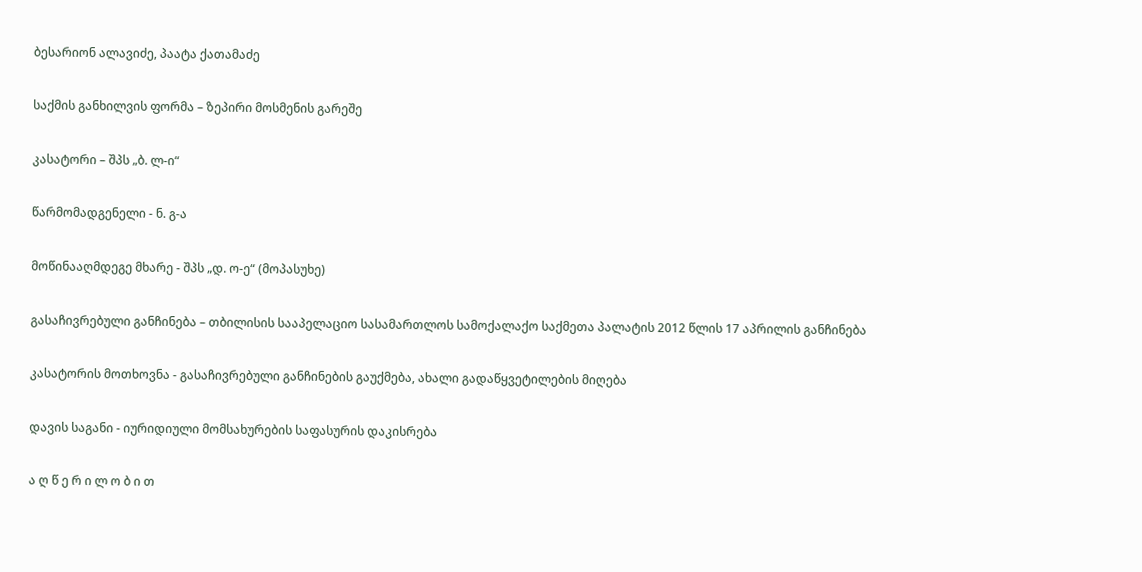ბესარიონ ალავიძე, პაატა ქათამაძე

საქმის განხილვის ფორმა – ზეპირი მოსმენის გარეშე

კასატორი – შპს „ბ. ლ-ი“

წარმომადგენელი - ნ. გ-ა

მოწინააღმდეგე მხარე - შპს „დ. ო-ე“ (მოპასუხე)

გასაჩივრებული განჩინება – თბილისის სააპელაციო სასამართლოს სამოქალაქო საქმეთა პალატის 2012 წლის 17 აპრილის განჩინება

კასატორის მოთხოვნა - გასაჩივრებული განჩინების გაუქმება, ახალი გადაწყვეტილების მიღება

დავის საგანი - იურიდიული მომსახურების საფასურის დაკისრება

ა ღ წ ე რ ი ლ ო ბ ი თ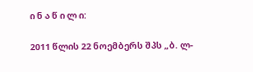ი ნ ა წ ი ლ ი:

2011 წლის 22 ნოემბერს შპს „ბ. ლ-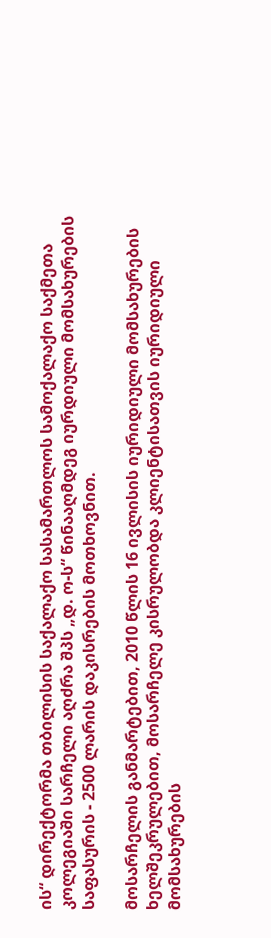ის“ დირექტორმა თბილისის საქალაქო სასამართლოს სამოქალაქო საქმეთა კოლეგიაში სარჩელი აღძრა შპს „დ. ო-ს“ წინააღმდეგ იურდიული მომსახურების საფასურის - 2500 ლარის დაკისრების მოთხოვნით.

მოსარჩელის განმარტებით, 2010 წლის 16 ივლისის იურიდიული მომსახურების ხელშეკრულებით, მოსარჩელე კისრულობდა კლიენტისათვის იურიდიული მომსახურების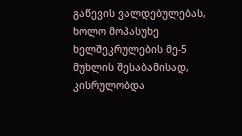გაწევის ვალდებულებას, ხოლო მოპასუხე ხელშეკრულების მე-5 მუხლის შესაბამისად, კისრულობდა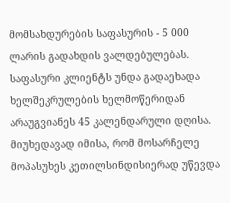მომსახდურების საფასურის - 5 000 ლარის გადახდის ვალდებულებას. საფასური კლიენტს უნდა გადაეხადა ხელშეკრულების ხელმოწერიდან არაუგვიანეს 45 კალენდარული დღისა. მიუხედავად იმისა, რომ მოსარჩელე მოპასუხეს კეთილსინდისიერად უწევდა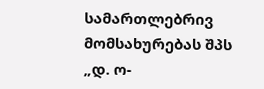სამართლებრივ მომსახურებას შპს „დ. ო-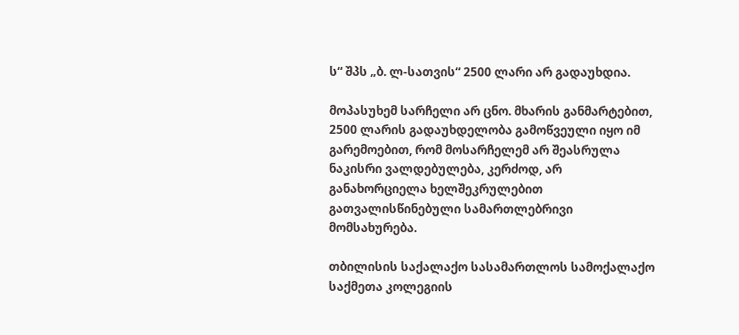ს“ შპს „ბ. ლ-სათვის“ 2500 ლარი არ გადაუხდია.

მოპასუხემ სარჩელი არ ცნო. მხარის განმარტებით, 2500 ლარის გადაუხდელობა გამოწვეული იყო იმ გარემოებით, რომ მოსარჩელემ არ შეასრულა ნაკისრი ვალდებულება, კერძოდ, არ განახორციელა ხელშეკრულებით გათვალისწინებული სამართლებრივი მომსახურება.

თბილისის საქალაქო სასამართლოს სამოქალაქო საქმეთა კოლეგიის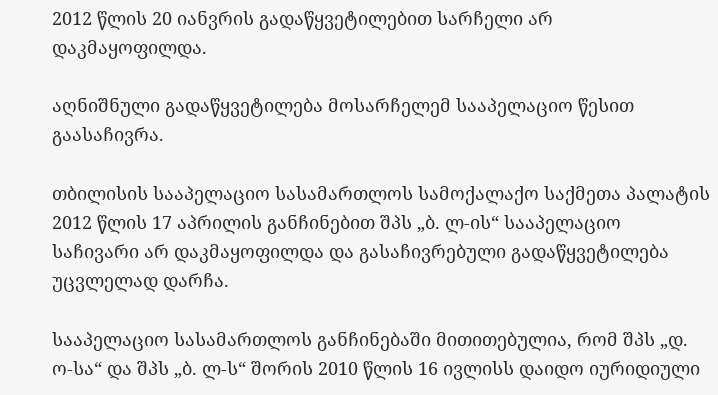2012 წლის 20 იანვრის გადაწყვეტილებით სარჩელი არ დაკმაყოფილდა.

აღნიშნული გადაწყვეტილება მოსარჩელემ სააპელაციო წესით გაასაჩივრა.

თბილისის სააპელაციო სასამართლოს სამოქალაქო საქმეთა პალატის 2012 წლის 17 აპრილის განჩინებით შპს „ბ. ლ-ის“ სააპელაციო საჩივარი არ დაკმაყოფილდა და გასაჩივრებული გადაწყვეტილება უცვლელად დარჩა.

სააპელაციო სასამართლოს განჩინებაში მითითებულია, რომ შპს „დ. ო-სა“ და შპს „ბ. ლ-ს“ შორის 2010 წლის 16 ივლისს დაიდო იურიდიული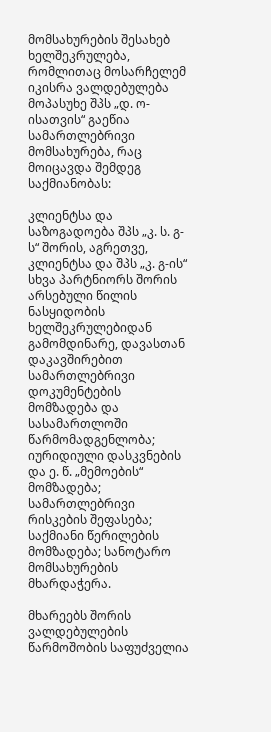მომსახურების შესახებ ხელშეკრულება, რომლითაც მოსარჩელემ იკისრა ვალდებულება მოპასუხე შპს „დ. ო-ისათვის“ გაეწია სამართლებრივი მომსახურება, რაც მოიცავდა შემდეგ საქმიანობას:

კლიენტსა და საზოგადოება შპს „კ. ს. გ-ს“ შორის, აგრეთვე, კლიენტსა და შპს „კ. გ-ის“ სხვა პარტნიორს შორის არსებული წილის ნასყიდობის ხელშეკრულებიდან გამომდინარე, დავასთან დაკავშირებით სამართლებრივი დოკუმენტების მომზადება და სასამართლოში წარმომადგენლობა; იურიდიული დასკვნების და ე. წ. „მემოების“ მომზადება; სამართლებრივი რისკების შეფასება; საქმიანი წერილების მომზადება; სანოტარო მომსახურების მხარდაჭერა.

მხარეებს შორის ვალდებულების წარმოშობის საფუძველია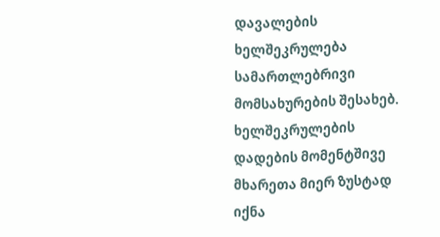დავალების ხელშეკრულება სამართლებრივი მომსახურების შესახებ. ხელშეკრულების დადების მომენტშივე მხარეთა მიერ ზუსტად იქნა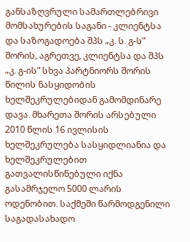განსაზღვრული სამართლებრივი მომსახურების საგანი - კლიენტსა და საზოგადოება შპს „კ. ს. გ-ს“ შორის, აგრეთვე, კლიენტსა და შპს „კ. გ-ის“ სხვა პარტნიორს შორის წილის ნასყიდობის ხელშეკრულებიდან გამომდინარე დავა. მხარეთა შორის არსებული 2010 წლის 16 ივლისის ხელშეკრულება სასყიდლიანია და ხელშეკრულებით გათვალისწინებული იქნა გასამრჯელო 5000 ლარის ოდენობით. საქმეში წარმოდგენილი საგადასახადო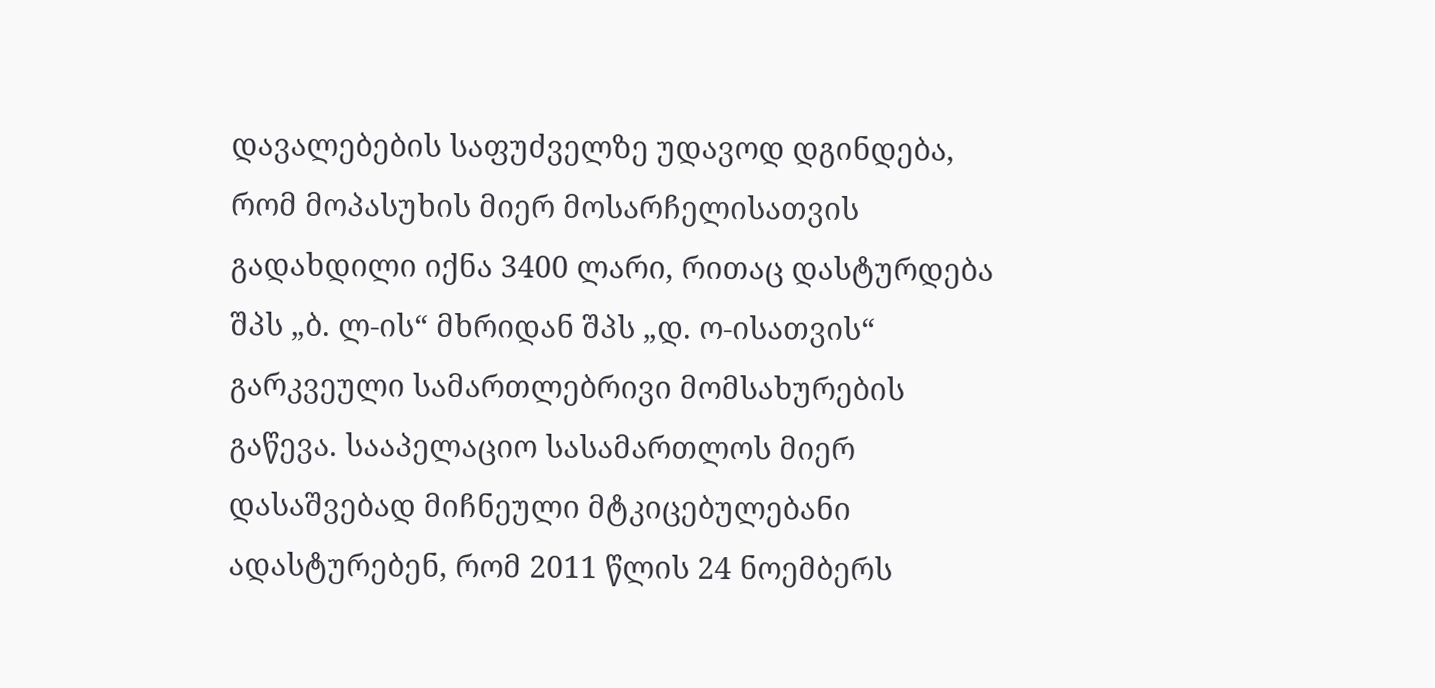დავალებების საფუძველზე უდავოდ დგინდება, რომ მოპასუხის მიერ მოსარჩელისათვის გადახდილი იქნა 3400 ლარი, რითაც დასტურდება შპს „ბ. ლ-ის“ მხრიდან შპს „დ. ო-ისათვის“ გარკვეული სამართლებრივი მომსახურების გაწევა. სააპელაციო სასამართლოს მიერ დასაშვებად მიჩნეული მტკიცებულებანი ადასტურებენ, რომ 2011 წლის 24 ნოემბერს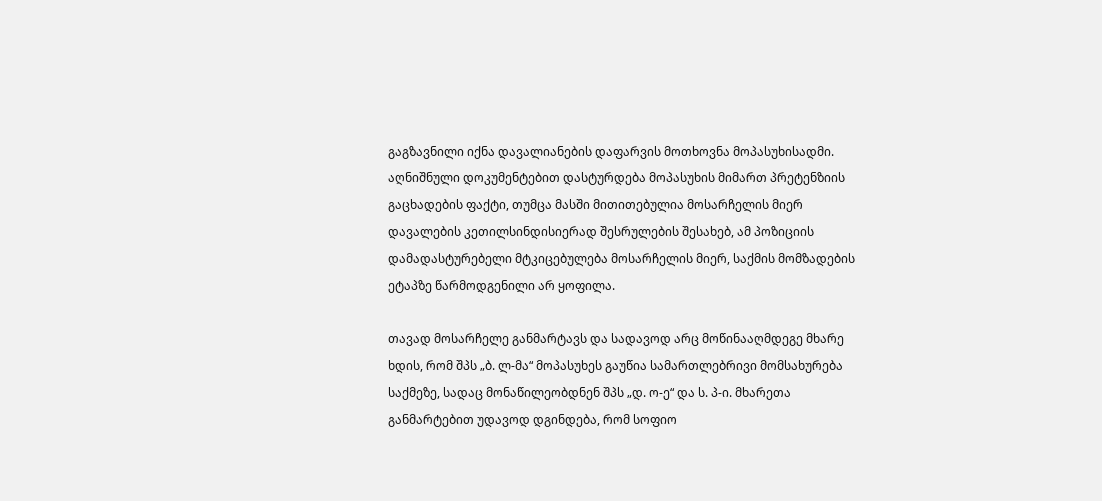გაგზავნილი იქნა დავალიანების დაფარვის მოთხოვნა მოპასუხისადმი. აღნიშნული დოკუმენტებით დასტურდება მოპასუხის მიმართ პრეტენზიის გაცხადების ფაქტი, თუმცა მასში მითითებულია მოსარჩელის მიერ დავალების კეთილსინდისიერად შესრულების შესახებ, ამ პოზიციის დამადასტურებელი მტკიცებულება მოსარჩელის მიერ, საქმის მომზადების ეტაპზე წარმოდგენილი არ ყოფილა.

თავად მოსარჩელე განმარტავს და სადავოდ არც მოწინააღმდეგე მხარე ხდის, რომ შპს „ბ. ლ-მა“ მოპასუხეს გაუწია სამართლებრივი მომსახურება საქმეზე, სადაც მონაწილეობდნენ შპს „დ. ო-ე“ და ს. პ-ი. მხარეთა განმარტებით უდავოდ დგინდება, რომ სოფიო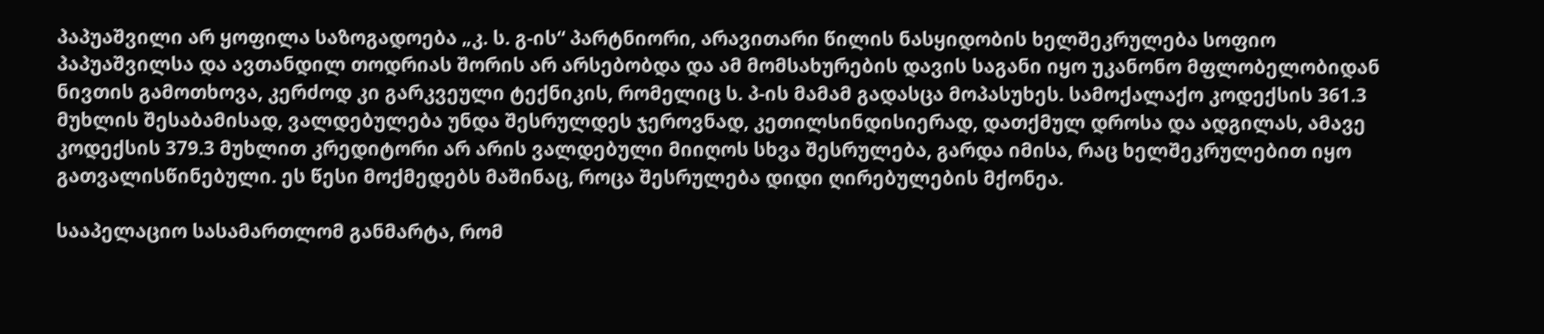პაპუაშვილი არ ყოფილა საზოგადოება „კ. ს. გ-ის“ პარტნიორი, არავითარი წილის ნასყიდობის ხელშეკრულება სოფიო პაპუაშვილსა და ავთანდილ თოდრიას შორის არ არსებობდა და ამ მომსახურების დავის საგანი იყო უკანონო მფლობელობიდან ნივთის გამოთხოვა, კერძოდ კი გარკვეული ტექნიკის, რომელიც ს. პ-ის მამამ გადასცა მოპასუხეს. სამოქალაქო კოდექსის 361.3 მუხლის შესაბამისად, ვალდებულება უნდა შესრულდეს ჯეროვნად, კეთილსინდისიერად, დათქმულ დროსა და ადგილას, ამავე კოდექსის 379.3 მუხლით კრედიტორი არ არის ვალდებული მიიღოს სხვა შესრულება, გარდა იმისა, რაც ხელშეკრულებით იყო გათვალისწინებული. ეს წესი მოქმედებს მაშინაც, როცა შესრულება დიდი ღირებულების მქონეა.

სააპელაციო სასამართლომ განმარტა, რომ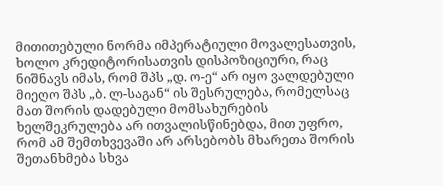მითითებული ნორმა იმპერატიული მოვალესათვის, ხოლო კრედიტორისათვის დისპოზიციური, რაც ნიშნავს იმას, რომ შპს „დ. ო-ე“ არ იყო ვალდებული მიეღო შპს „ბ. ლ-საგან“ ის შესრულება, რომელსაც მათ შორის დადებული მომსახურების ხელშეკრულება არ ითვალისწინებდა, მით უფრო, რომ ამ შემთხვევაში არ არსებობს მხარეთა შორის შეთანხმება სხვა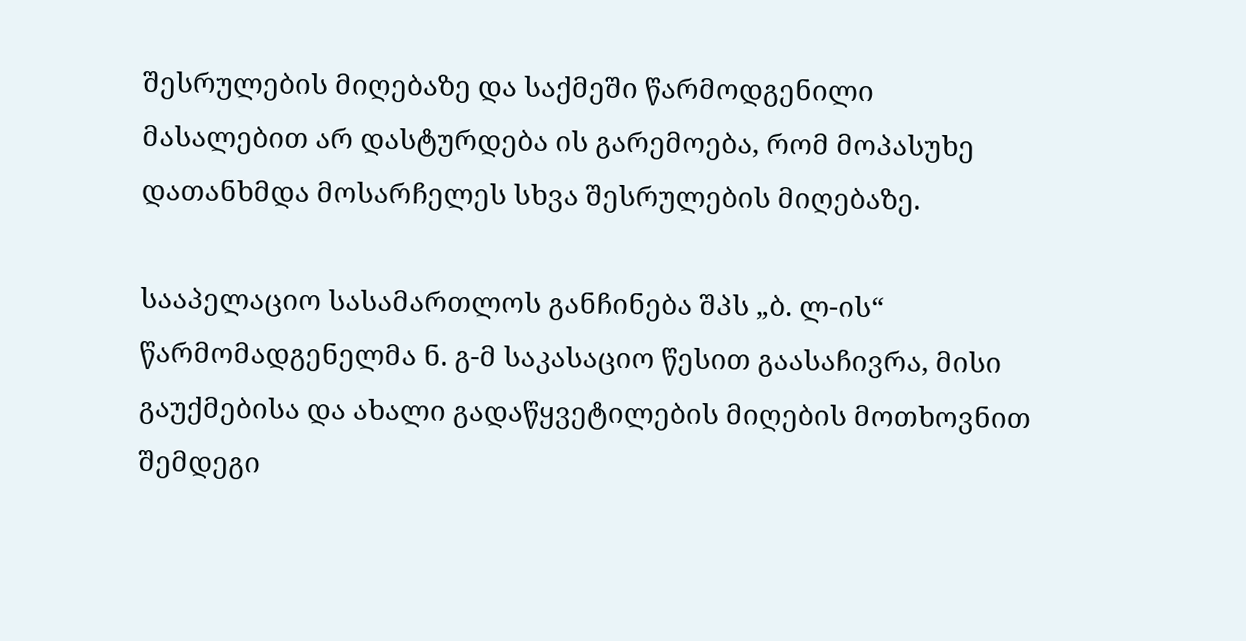შესრულების მიღებაზე და საქმეში წარმოდგენილი მასალებით არ დასტურდება ის გარემოება, რომ მოპასუხე დათანხმდა მოსარჩელეს სხვა შესრულების მიღებაზე.

სააპელაციო სასამართლოს განჩინება შპს „ბ. ლ-ის“ წარმომადგენელმა ნ. გ-მ საკასაციო წესით გაასაჩივრა, მისი გაუქმებისა და ახალი გადაწყვეტილების მიღების მოთხოვნით შემდეგი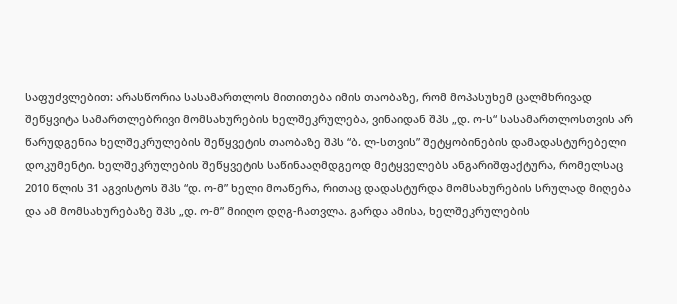საფუძვლებით: არასწორია სასამართლოს მითითება იმის თაობაზე, რომ მოპასუხემ ცალმხრივად შეწყვიტა სამართლებრივი მომსახურების ხელშეკრულება, ვინაიდან შპს „დ. ო-ს“ სასამართლოსთვის არ წარუდგენია ხელშეკრულების შეწყვეტის თაობაზე შპს “ბ. ლ-სთვის” შეტყობინების დამადასტურებელი დოკუმენტი. ხელშეკრულების შეწყვეტის საწინააღმდგეოდ მეტყველებს ანგარიშფაქტურა, რომელსაც 2010 წლის 31 აგვისტოს შპს “დ. ო-მ” ხელი მოაწერა, რითაც დადასტურდა მომსახურების სრულად მიღება და ამ მომსახურებაზე შპს „დ. ო-მ” მიიღო დღგ-ჩათვლა. გარდა ამისა, ხელშეკრულების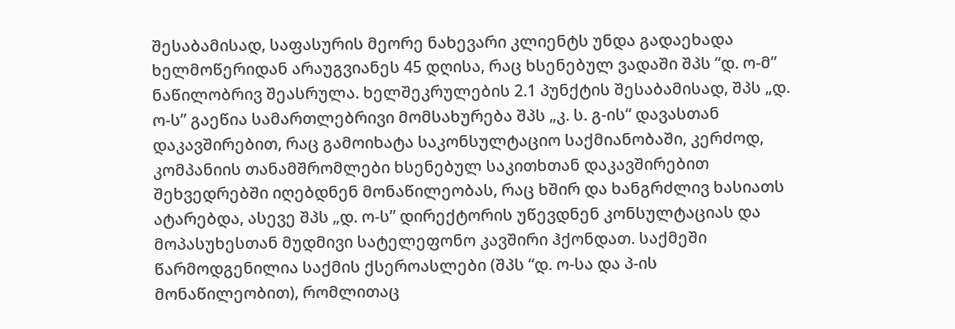შესაბამისად, საფასურის მეორე ნახევარი კლიენტს უნდა გადაეხადა ხელმოწერიდან არაუგვიანეს 45 დღისა, რაც ხსენებულ ვადაში შპს “დ. ო-მ” ნაწილობრივ შეასრულა. ხელშეკრულების 2.1 პუნქტის შესაბამისად, შპს „დ. ო-ს” გაეწია სამართლებრივი მომსახურება შპს „კ. ს. გ-ის“ დავასთან დაკავშირებით, რაც გამოიხატა საკონსულტაციო საქმიანობაში, კერძოდ, კომპანიის თანამშრომლები ხსენებულ საკითხთან დაკავშირებით შეხვედრებში იღებდნენ მონაწილეობას, რაც ხშირ და ხანგრძლივ ხასიათს ატარებდა, ასევე შპს „დ. ო-ს” დირექტორის უწევდნენ კონსულტაციას და მოპასუხესთან მუდმივი სატელეფონო კავშირი ჰქონდათ. საქმეში წარმოდგენილია საქმის ქსეროასლები (შპს “დ. ო-სა და პ-ის მონაწილეობით), რომლითაც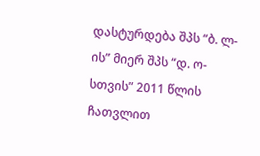დასტურდება შპს “ბ. ლ-ის” მიერ შპს “დ. ო-სთვის” 2011 წლის ჩათვლით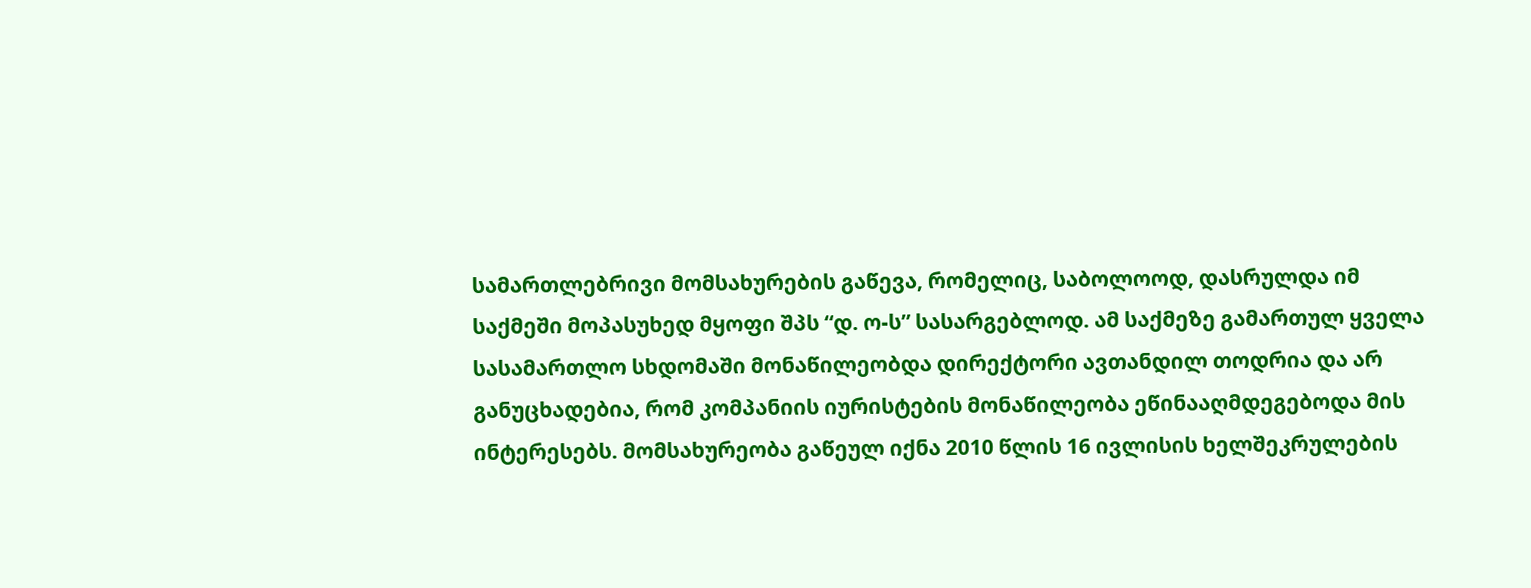სამართლებრივი მომსახურების გაწევა, რომელიც, საბოლოოდ, დასრულდა იმ საქმეში მოპასუხედ მყოფი შპს “დ. ო-ს” სასარგებლოდ. ამ საქმეზე გამართულ ყველა სასამართლო სხდომაში მონაწილეობდა დირექტორი ავთანდილ თოდრია და არ განუცხადებია, რომ კომპანიის იურისტების მონაწილეობა ეწინააღმდეგებოდა მის ინტერესებს. მომსახურეობა გაწეულ იქნა 2010 წლის 16 ივლისის ხელშეკრულების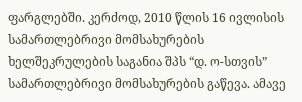ფარგლებში. კერძოდ, 2010 წლის 16 ივლისის სამართლებრივი მომსახურების ხელშეკრულების საგანია შპს “დ. ო-სთვის” სამართლებრივი მომსახურების გაწევა. ამავე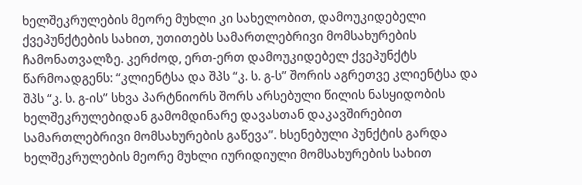ხელშეკრულების მეორე მუხლი კი სახელობით, დამოუკიდებელი ქვეპუნქტების სახით, უთითებს სამართლებრივი მომსახურების ჩამონათვალზე. კერძოდ, ერთ-ერთ დამოუკიდებელ ქვეპუნქტს წარმოადგენს: “კლიენტსა და შპს “კ. ს. გ-ს” შორის აგრეთვე კლიენტსა და შპს “კ. ს. გ-ის” სხვა პარტნიორს შორს არსებული წილის ნასყიდობის ხელშეკრულებიდან გამომდინარე დავასთან დაკავშირებით სამართლებრივი მომსახურების გაწევა”. ხსენებული პუნქტის გარდა ხელშეკრულების მეორე მუხლი იურიდიული მომსახურების სახით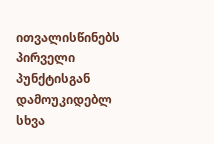ითვალისწინებს პირველი პუნქტისგან დამოუკიდებლ სხვა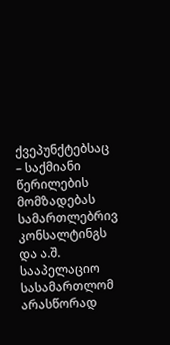ქვეპუნქტებსაც – საქმიანი წერილების მომზადებას სამართლებრივ კონსალტინგს და ა.შ. სააპელაციო სასამართლომ არასწორად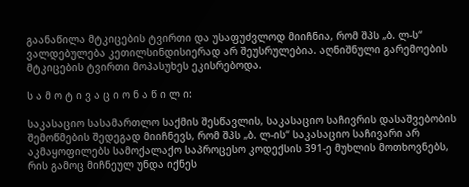გაანაწილა მტკიცების ტვირთი და უსაფუძვლოდ მიიჩნია, რომ შპს „ბ. ლ-ს“ ვალდებულება კეთილსინდისიერად არ შეუსრულებია. აღნიშნული გარემოების მტკიცების ტვირთი მოპასუხეს ეკისრებოდა.

ს ა მ ო ტ ი ვ ა ც ი ო ნ ა წ ი ლ ი:

საკასაციო სასამართლო საქმის შესწავლის, საკასაციო საჩივრის დასაშვებობის შემოწმების შედეგად მიიჩნევს, რომ შპს „ბ. ლ-ის“ საკასაციო საჩივარი არ აკმაყოფილებს სამოქალაქო საპროცესო კოდექსის 391-ე მუხლის მოთხოვნებს, რის გამოც მიჩნეულ უნდა იქნეს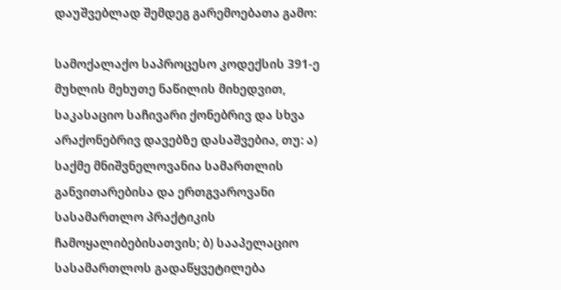დაუშვებლად შემდეგ გარემოებათა გამო:

სამოქალაქო საპროცესო კოდექსის 391-ე მუხლის მეხუთე ნაწილის მიხედვით, საკასაციო საჩივარი ქონებრივ და სხვა არაქონებრივ დავებზე დასაშვებია, თუ: ა) საქმე მნიშვნელოვანია სამართლის განვითარებისა და ერთგვაროვანი სასამართლო პრაქტიკის ჩამოყალიბებისათვის; ბ) სააპელაციო სასამართლოს გადაწყვეტილება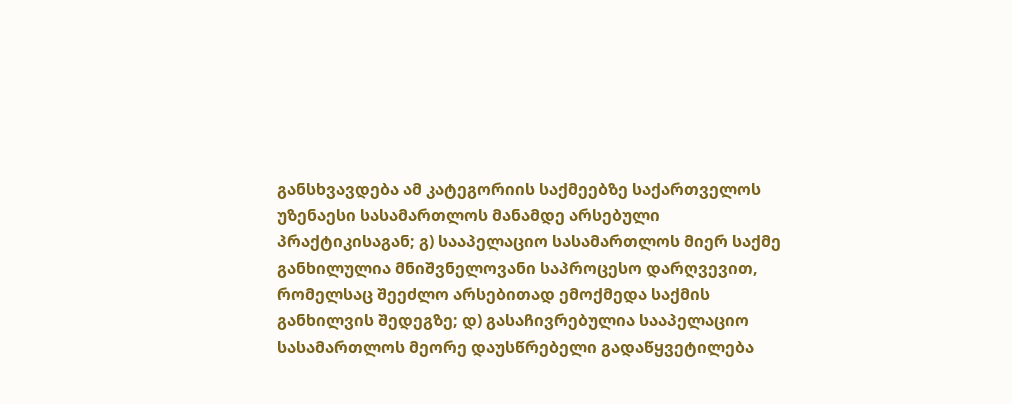განსხვავდება ამ კატეგორიის საქმეებზე საქართველოს უზენაესი სასამართლოს მანამდე არსებული პრაქტიკისაგან; გ) სააპელაციო სასამართლოს მიერ საქმე განხილულია მნიშვნელოვანი საპროცესო დარღვევით, რომელსაც შეეძლო არსებითად ემოქმედა საქმის განხილვის შედეგზე; დ) გასაჩივრებულია სააპელაციო სასამართლოს მეორე დაუსწრებელი გადაწყვეტილება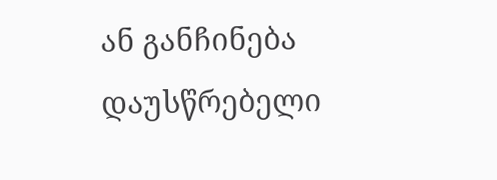ან განჩინება დაუსწრებელი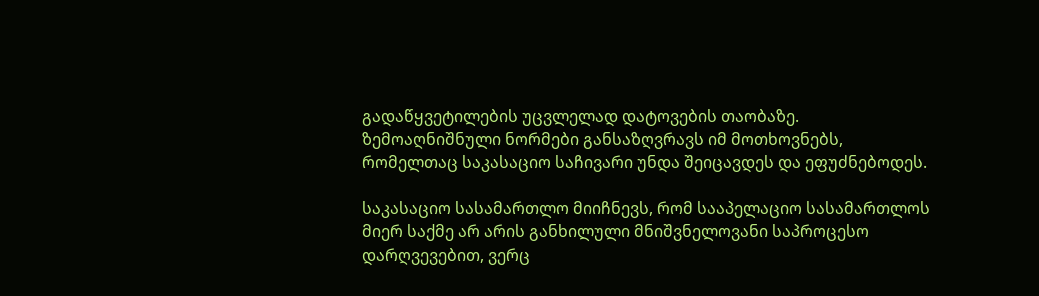გადაწყვეტილების უცვლელად დატოვების თაობაზე. ზემოაღნიშნული ნორმები განსაზღვრავს იმ მოთხოვნებს, რომელთაც საკასაციო საჩივარი უნდა შეიცავდეს და ეფუძნებოდეს.

საკასაციო სასამართლო მიიჩნევს, რომ სააპელაციო სასამართლოს მიერ საქმე არ არის განხილული მნიშვნელოვანი საპროცესო დარღვევებით, ვერც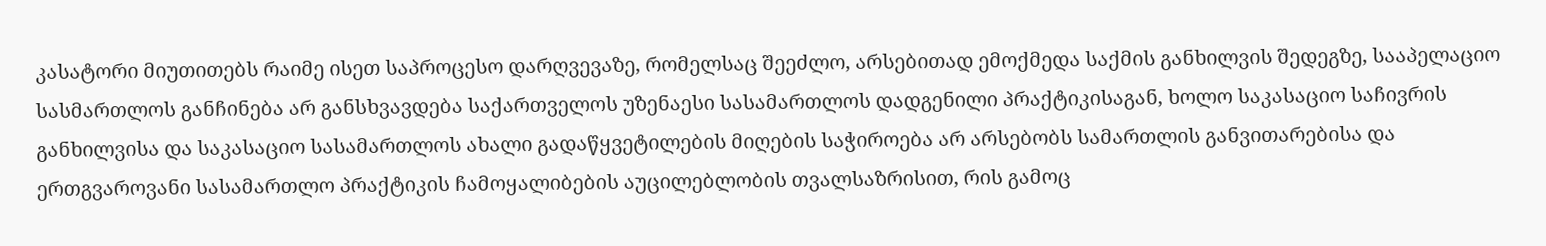კასატორი მიუთითებს რაიმე ისეთ საპროცესო დარღვევაზე, რომელსაც შეეძლო, არსებითად ემოქმედა საქმის განხილვის შედეგზე, სააპელაციო სასმართლოს განჩინება არ განსხვავდება საქართველოს უზენაესი სასამართლოს დადგენილი პრაქტიკისაგან, ხოლო საკასაციო საჩივრის განხილვისა და საკასაციო სასამართლოს ახალი გადაწყვეტილების მიღების საჭიროება არ არსებობს სამართლის განვითარებისა და ერთგვაროვანი სასამართლო პრაქტიკის ჩამოყალიბების აუცილებლობის თვალსაზრისით, რის გამოც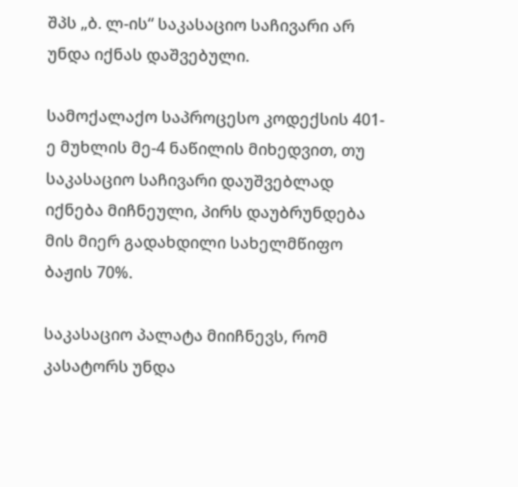შპს „ბ. ლ-ის“ საკასაციო საჩივარი არ უნდა იქნას დაშვებული.

სამოქალაქო საპროცესო კოდექსის 401-ე მუხლის მე-4 ნაწილის მიხედვით, თუ საკასაციო საჩივარი დაუშვებლად იქნება მიჩნეული, პირს დაუბრუნდება მის მიერ გადახდილი სახელმწიფო ბაჟის 70%.

საკასაციო პალატა მიიჩნევს, რომ კასატორს უნდა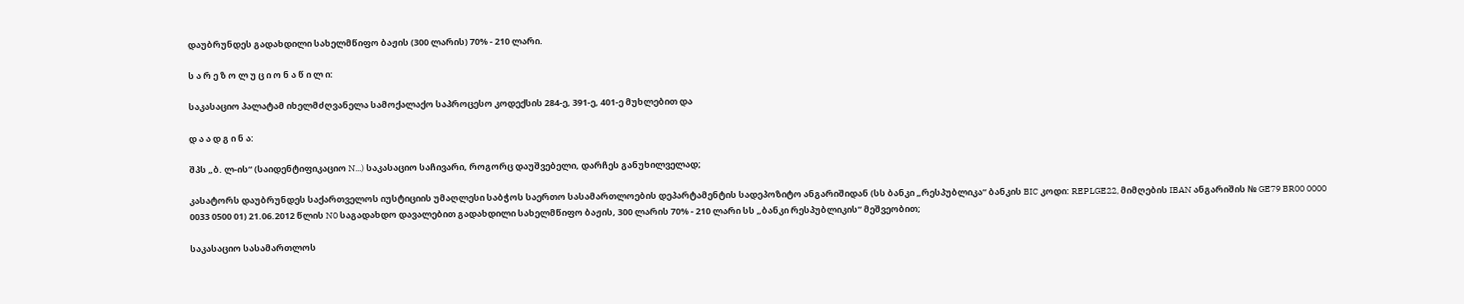დაუბრუნდეს გადახდილი სახელმწიფო ბაჟის (300 ლარის) 70% - 210 ლარი.

ს ა რ ე ზ ო ლ უ ც ი ო ნ ა წ ი ლ ი:

საკასაციო პალატამ იხელმძღვანელა სამოქალაქო საპროცესო კოდექსის 284-ე, 391-ე, 401-ე მუხლებით და

დ ა ა დ გ ი ნ ა:

შპს „ბ. ლ-ის“ (საიდენტიფიკაციო N...) საკასაციო საჩივარი, როგორც დაუშვებელი, დარჩეს განუხილველად;

კასატორს დაუბრუნდეს საქართველოს იუსტიციის უმაღლესი საბჭოს საერთო სასამართლოების დეპარტამენტის სადეპოზიტო ანგარიშიდან (სს ბანკი „რესპუბლიკა“ ბანკის BIC კოდი: REPLGE22, მიმღების IBAN ანგარიშის № GE79 BR00 0000 0033 0500 01) 21.06.2012 წლის N0 საგადახდო დავალებით გადახდილი სახელმწიფო ბაჟის, 300 ლარის 70% - 210 ლარი სს „ბანკი რესპუბლიკის“ მეშვეობით;

საკასაციო სასამართლოს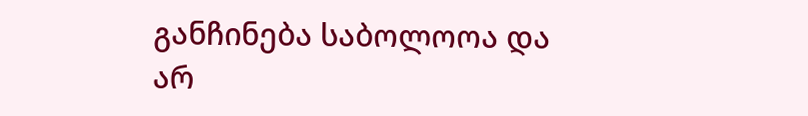განჩინება საბოლოოა და არ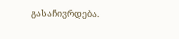გასაჩივრდება.